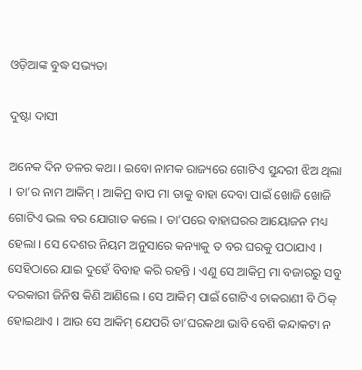ଓଡ଼ିଆଙ୍କ ବୁଦ୍ଧ ସଭ୍ୟତା

ଦୁଷ୍ଟା ଦାସୀ

ଅନେକ ଦିନ ତଳର କଥା । ଇବୋ ନାମକ ରାଜ୍ୟରେ ଗୋଟିଏ ସୁନ୍ଦରୀ ଝିଅ ଥିଲା । ତା’ର ନାମ ଆକିମ୍ । ଆକିମ୍ର ବାପ ମା ତାକୁ ବାହା ଦେବା ପାଇଁ ଖୋଜି ଖୋଜି ଗୋଟିଏ ଭଲ ବର ଯୋଗାଡ କଲେ । ତା’ପରେ ବାହାଘରର ଆୟୋଜନ ମଧ୍ୟ ହେଲା । ସେ ଦେଶର ନିୟମ ଅନୁସାରେ କନ୍ୟାକୁ ତ ବର ଘରକୁ ପଠାଯାଏ । ସେହିଠାରେ ଯାଇ ଦୁହେଁ ବିବାହ କରି ରହନ୍ତି । ଏଣୁ ସେ ଆକିମ୍ର ମା ବଜାରରୁ ସବୁ ଦରକାରୀ ଜିନିଷ କିଣି ଆଣିଲେ । ସେ ଆକିମ୍ ପାଇଁ ଗୋଟିଏ ଚାକରାଣୀ ବି ଠିକ୍ ହୋଇଥାଏ । ଆଉ ସେ ଆକିମ୍ ଯେପରି ତା’ଘରକଥା ଭାବି ବେଶି କନ୍ଦାକଟା ନ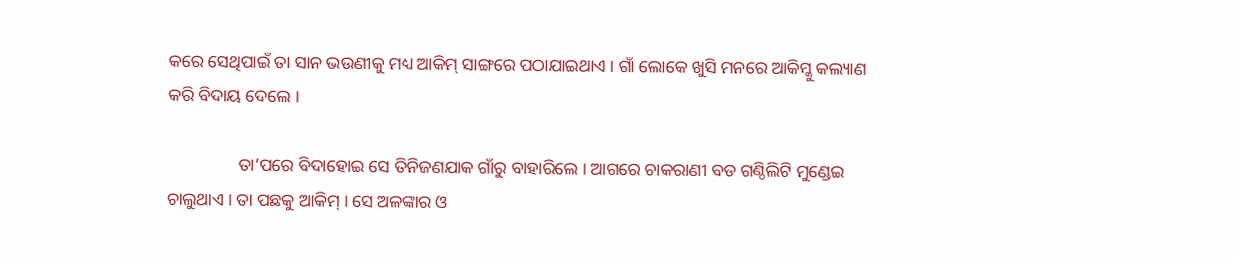କରେ ସେଥିପାଇଁ ତା ସାନ ଭଉଣୀକୁ ମଧ୍ୟ ଆକିମ୍ ସାଙ୍ଗରେ ପଠାଯାଇଥାଏ । ଗାଁ ଲୋକେ ଖୁସି ମନରେ ଆକିମ୍କୁ କଲ୍ୟାଣ କରି ବିଦାୟ ଦେଲେ ।

                ତା’ପରେ ବିଦାହୋଇ ସେ ତିନିଜଣଯାକ ଗାଁରୁ ବାହାରିଲେ । ଆଗରେ ଚାକରାଣୀ ବଡ ଗଣ୍ଠିଲିଟି ମୁଣ୍ଡେଇ ଚାଲୁଥାଏ । ତା ପଛକୁ ଆକିମ୍ । ସେ ଅଳଙ୍କାର ଓ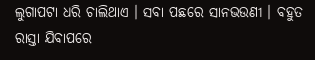ଲୁଗାପଟା ଧରି ଚାଲିଥାଏ । ସବା ପଛରେ ସାନଭଉଣୀ । ବହୁତ ରାସ୍ତା ଯିବାପରେ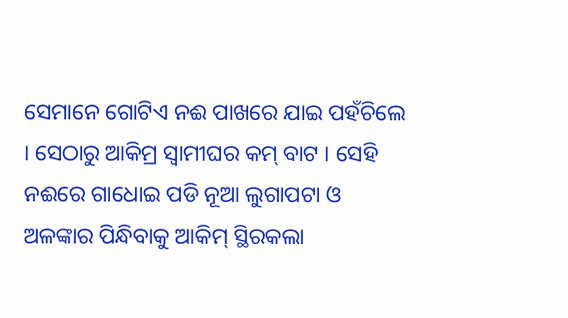ସେମାନେ ଗୋଟିଏ ନଈ ପାଖରେ ଯାଇ ପହଁଚିଲେ । ସେଠାରୁ ଆକିମ୍ର ସ୍ୱାମୀଘର କମ୍ ବାଟ । ସେହି ନଈରେ ଗାଧୋଇ ପଡି ନୂଆ ଲୁଗାପଟା ଓ ଅଳଙ୍କାର ପିନ୍ଧିବାକୁ ଆକିମ୍ ସ୍ଥିରକଲା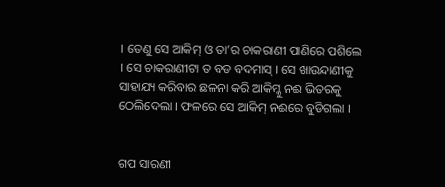। ତେଣୁ ସେ ଆକିମ୍ ଓ ତା’ର ଚାକରାଣୀ ପାଣିରେ ପଶିଲେ । ସେ ଚାକରାଣୀଟା ତ ବଡ ବଦମାସ୍ । ସେ ଖାଉନ୍ଦାଣୀକୁ ସାହାଯ୍ୟ କରିବାର ଛଳନା କରି ଆକିମ୍କୁ ନଈ ଭିତରକୁ ଠେଲିଦେଲା । ଫଳରେ ସେ ଆକିମ୍ ନଈରେ ବୁଡିଗଲା ।


ଗପ ସାରଣୀ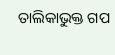ତାଲିକାଭୁକ୍ତ ଗପ